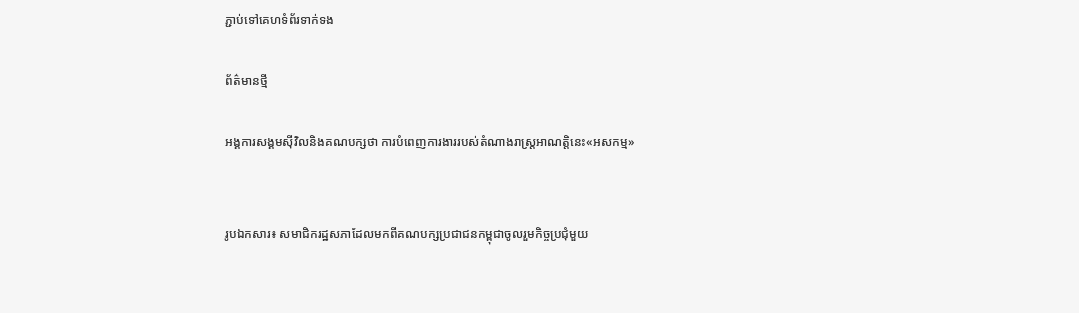ភ្ជាប់ទៅគេហទំព័រទាក់ទង

ព័ត៌មានថ្មី

អង្គការសង្គមស៊ីវិលនិងគណបក្សថា ការបំពេញការងាររបស់តំណាងរាស្រ្តអាណត្តិនេះ«អសកម្ម»


រូបឯកសារ៖ សមាជិករដ្ឋសភាដែលមកពីគណបក្សប្រជាជនកម្ពុជាចូលរួមកិច្ចប្រជុំមួយ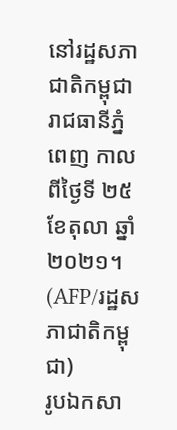នៅរដ្ឋសភាជាតិកម្ពុជា រាជធានីភ្នំពេញ កាលពីថ្ងៃទី ២៥ ខែតុលា ឆ្នាំ ២០២១។ (AFP/រដ្ឋសភាជាតិកម្ពុជា)
រូបឯកសា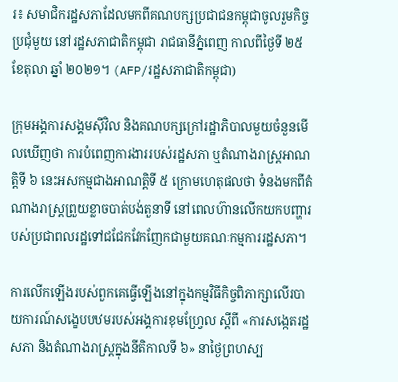រ៖ សមាជិករដ្ឋសភាដែលមកពីគណបក្សប្រជាជនកម្ពុជាចូលរួមកិច្ចប្រជុំមួយ នៅរដ្ឋសភាជាតិកម្ពុជា រាជធានីភ្នំពេញ កាលពីថ្ងៃទី ២៥ ខែតុលា ឆ្នាំ ២០២១។ (AFP/រដ្ឋសភាជាតិកម្ពុជា)

ក្រុមអង្គការសង្គមស៊ីវិល និងគណបក្សក្រៅរដ្ឋាភិបាលមួយចំនួនមើលឃើញថា ការបំពេញការងាររបស់រដ្ឋសភា ឬតំណាងរាស្រ្តអាណត្តិទី ៦ នេះអសកម្មជាងអាណត្តិទី ៥ ក្រោមហេតុផលថា ទំនងមកពីតំណាងរាស្រ្តព្រួយខ្លាចបាត់បង់តួនាទី នៅពេលហ៊ានលើកយកបញ្ហារបស់ប្រជាពលរដ្ឋទៅជជែកវែកញែកជាមួយគណៈកម្មការរដ្ឋសភា។

ការលើកឡើងរបស់ពួកគេធ្វើឡើងនៅក្នុងកម្មវិធីកិច្ចពិភាក្សាលើរបាយការណ៍សង្ខេបបឋមរបស់អង្គការខុមហ្វ្រែល ស្តីពី «ការសង្កេតរដ្ឋសភា និងតំណាងរាស្ត្រក្នុងនីតិកាលទី ៦» នាថ្ងៃព្រហស្ប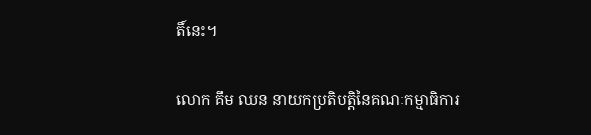តិ៍នេះ។

លោក គឹម ឈន នាយកប្រតិបត្តិនៃគណៈកម្មាធិការ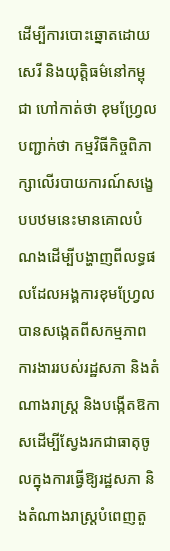ដើម្បីការបោះឆ្នោតដោយសេរី និងយុត្តិធម៌នៅកម្ពុជា ហៅកាត់ថា ខុមហ្វ្រែល បញ្ជាក់ថា កម្មវិធីកិច្ចពិភាក្សាលើរបាយការណ៍សង្ខេបបឋមនេះមានគោលបំណងដើម្បីបង្ហាញពីលទ្ធផលដែលអង្គការខុមហ្វ្រែលបានសង្កេតពីសកម្មភាពការងាររបស់រដ្ឋសភា និងតំណាងរាស្ត្រ និងបង្កើតឱកាសដើម្បីស្វែងរកជាធាតុចូលក្នុងការធ្វើឱ្យរដ្ឋសភា និងតំណាងរាស្ត្របំពេញតួ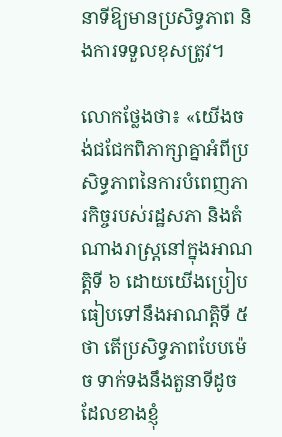នាទីឱ្យមានប្រសិទ្ធភាព និងការទទួលខុសត្រូវ។

លោកថ្លែងថា៖ «យើងចង់ជជែកពិភាក្សាគ្នាអំពីប្រសិទ្ធភាពនៃការបំពេញភារកិច្ចរបស់រដ្ឋសភា និងតំណាងរាស្ត្រនៅក្នុងអាណត្តិទី ៦ ដោយយើងប្រៀបធៀបទៅនឹងអាណត្តិទី ៥ថា តើប្រសិទ្ធភាពបែបម៉េច ទាក់ទងនឹងតួនាទីដូចដែលខាងខ្ញុំ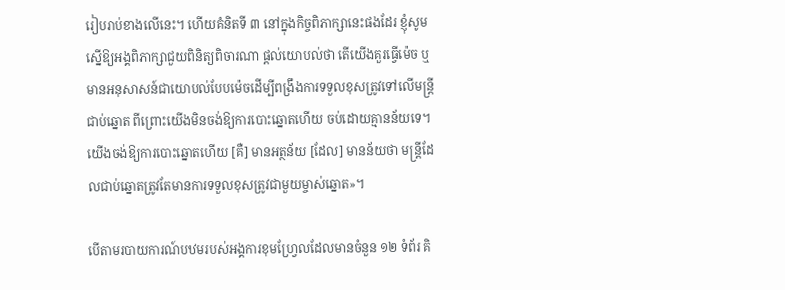រៀបរាប់ខាងលើនេះ។ ហើយគំនិតទី ៣ នៅក្នុងកិច្ចពិភាក្សានេះផងដែរ ខ្ញុំសូមស្នើឱ្យអង្គពិភាក្សាជួយពិនិត្យពិចារណា ផ្តល់យោបល់ថា តើយើងគួរធ្វើម៉េច ឬមានអនុសាសន៍ជាយោបល់បែបម៉េចដើម្បីពង្រឹងការទទួលខុសត្រូវទៅលើមន្ត្រីជាប់ឆ្នោត ពីព្រោះយើងមិនចង់ឱ្យការបោះឆ្នោតហើយ ចប់ដោយគ្មានន័យទេ។ យើងចង់ឱ្យការបោះឆ្នោតហើយ [គឺ] មានអត្ថន័យ [ដែល] មានន័យថា មន្ត្រីដែលជាប់ឆ្នោតត្រូវតែមានការទទួលខុសត្រូវជាមួយម្ចាស់ឆ្នោត»។

បើតាមរបាយការណ៍បឋមរបស់អង្គការខុមហ្វ្រែលដែលមានចំនួន ១២ ទំព័រ គិ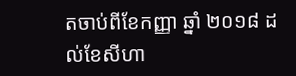តចាប់ពីខែកញ្ញា ឆ្នាំ ២០១៨ ដល់ខែសីហា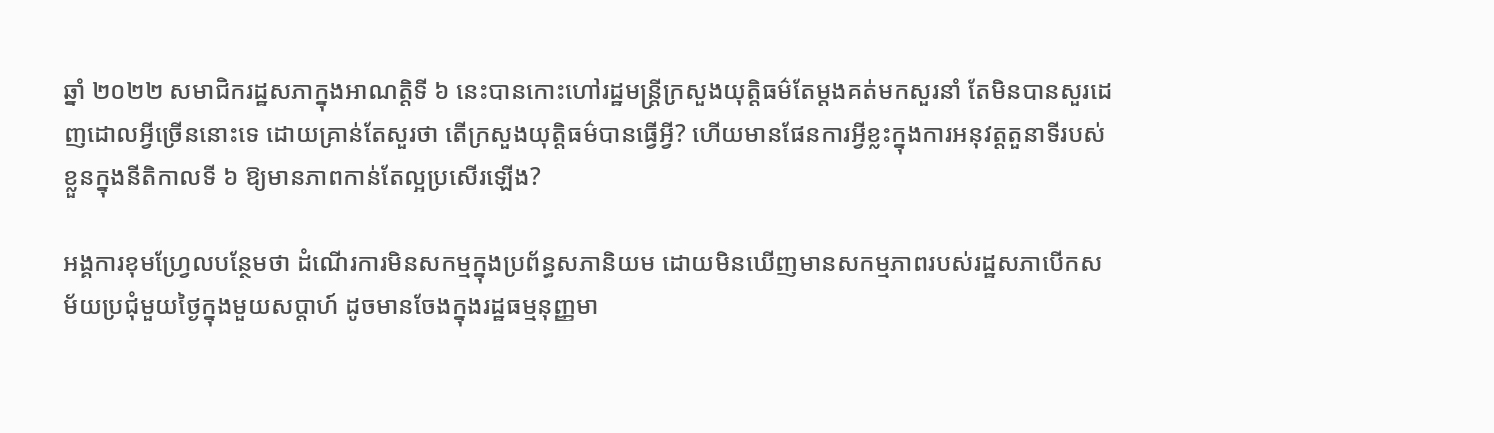ឆ្នាំ ២០២២ សមាជិករដ្ឋសភាក្នុងអាណត្តិទី ៦ នេះបានកោះហៅរដ្ឋមន្ត្រីក្រសួងយុត្តិធម៌តែម្តងគត់មកសួរនាំ តែមិនបានសួរដេញដោលអ្វីច្រើននោះទេ ដោយគ្រាន់តែសួរថា តើក្រសួងយុត្តិធម៌បានធ្វើអ្វី? ហើយមានផែនការអ្វីខ្លះក្នុងការអនុវត្តតួនាទីរបស់ខ្លួនក្នុងនីតិកាលទី ៦ ឱ្យមានភាពកាន់តែល្អប្រសើរឡើង?

អង្គការខុមហ្វ្រែលបន្ថែមថា ដំណើរការមិនសកម្មក្នុងប្រព័ន្ធសភានិយម ដោយមិនឃើញមានសកម្មភាពរបស់រដ្ឋសភាបើកសម័យប្រជុំមួយថ្ងៃក្នុងមួយសប្តាហ៍ ដូចមានចែងក្នុងរដ្ឋធម្មនុញ្ញមា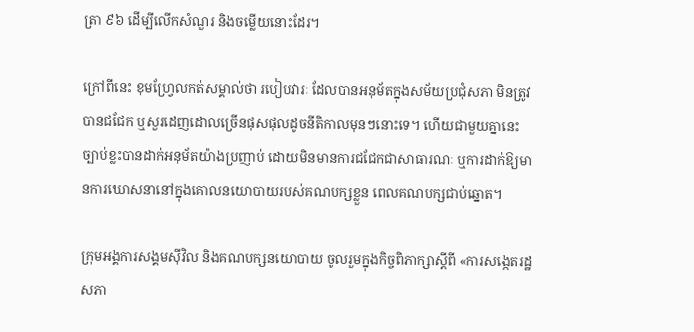ត្រា ៩៦ ដើម្បីលើកសំណួរ និងចម្លើយនោះដែរ។

ក្រៅពីនេះ ខុមហ្វ្រែលកត់សម្គាល់ថា របៀបវារៈ ដែលបានអនុម័តក្នុងសម័យប្រជុំសភា មិនត្រូវបានជជែក ឬសួរដេញដោលច្រើនផុសផុលដូចនីតិកាលមុនៗនោះទេ។ ហើយជាមួយគ្នានេះ ច្បាប់ខ្លះបានដាក់អនុម័តយ៉ាងប្រញាប់ ដោយមិនមានការជជែកជាសាធារណៈ ឬការដាក់ឱ្យមានការឃោសនានៅក្នុងគោលនយោបាយរបស់គណបក្សខ្លួន ពេលគណបក្សជាប់ឆ្នោត។

ក្រុមអង្គការសង្គមស៊ីវិល និងគណបក្សនយោបាយ ចូលរួមក្នុងកិច្ចពិភាក្សាស្តីពី «ការសង្កេតរដ្ឋសភា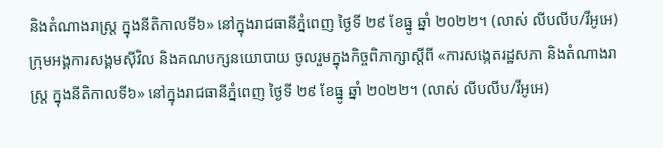និងតំណាងរាស្ត្រ ក្នុងនីតិកាលទី៦» នៅក្នុងរាជធានីភ្នំពេញ ថ្ងៃទី ២៩ ខែធ្នូ ឆ្នាំ ២០២២។ (លាស់ លីបលីប/វីអូអេ)
ក្រុមអង្គការសង្គមស៊ីវិល និងគណបក្សនយោបាយ ចូលរួមក្នុងកិច្ចពិភាក្សាស្តីពី «ការសង្កេតរដ្ឋសភា និងតំណាងរាស្ត្រ ក្នុងនីតិកាលទី៦» នៅក្នុងរាជធានីភ្នំពេញ ថ្ងៃទី ២៩ ខែធ្នូ ឆ្នាំ ២០២២។ (លាស់ លីបលីប/វីអូអេ)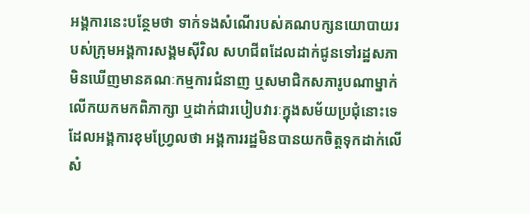អង្គការនេះបន្ថែមថា ទាក់ទងសំណើរបស់គណបក្សនយោបាយរបស់ក្រុមអង្គការសង្គមស៊ីវិល សហជីពដែលដាក់ជូនទៅរដ្ឋសភា មិនឃើញមានគណៈកម្មការជំនាញ ឬសមាជិកសភារូបណាម្នាក់ លើកយកមកពិភាក្សា ឬដាក់ជារបៀបវារៈក្នុងសម័យប្រជុំនោះទេ ដែលអង្គការខុមហ្វ្រែលថា អង្គការរដ្ឋមិនបានយកចិត្តទុកដាក់លើសំ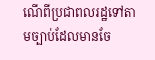ណើពីប្រជាពលរដ្ឋទៅតាមច្បាប់ដែលមានចែ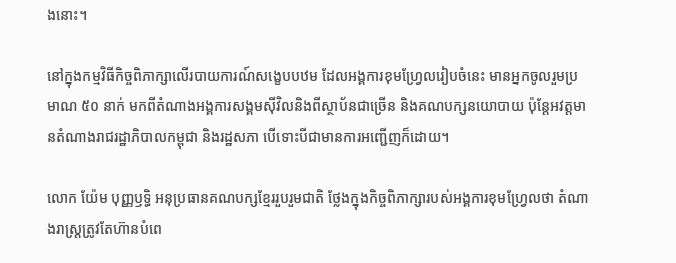ងនោះ។

នៅក្នុងកម្មវិធីកិច្ចពិភាក្សាលើរបាយការណ៍សង្ខេបបឋម ដែលអង្គការខុមហ្វ្រែលរៀបចំនេះ មានអ្នកចូលរួមប្រមាណ ៥០ នាក់ មកពីតំណាងអង្គការសង្គមស៊ីវិលនិងពីស្ថាប័នជាច្រើន និងគណបក្សនយោបាយ ប៉ុន្តែអវត្តមានតំណាងរាជរដ្ឋាភិបាលកម្ពុជា និងរដ្ឋសភា បើទោះបីជាមានការអញ្ជើញក៏ដោយ។

លោក យ៉ែម បុញ្ញឫទ្ធិ អនុប្រធានគណបក្សខ្មែររួបរួមជាតិ ថ្លែងក្នុងកិច្ចពិភាក្សារបស់អង្គការខុមហ្វ្រែលថា តំណាងរាស្ត្រត្រូវតែហ៊ានបំពេ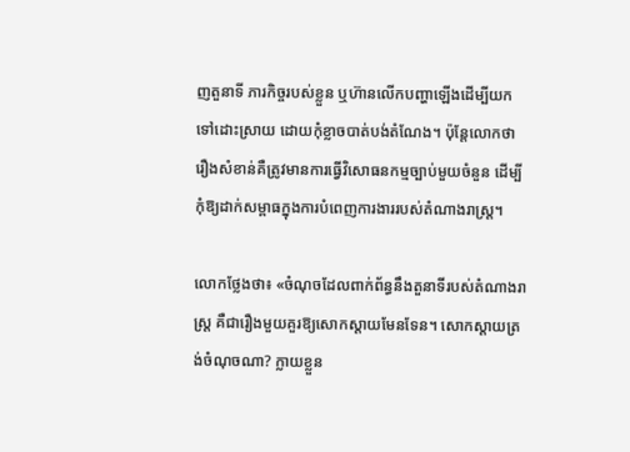ញតួនាទី ភារកិច្ចរបស់ខ្លួន ឬហ៊ានលើកបញ្ហាឡើងដើម្បីយកទៅដោះស្រាយ ដោយកុំខ្លាចបាត់បង់តំណែង។ ប៉ុន្តែលោកថា រឿងសំខាន់គឺត្រូវមានការធ្វើវិសោធនកម្មច្បាប់មួយចំនួន ដើម្បីកុំឱ្យដាក់សម្ពាធក្នុងការបំពេញការងាររបស់តំណាងរាស្ត្រ។

លោកថ្លែងថា៖ «ចំណុចដែលពាក់ព័ន្ធនឹងតួនាទីរបស់តំណាងរាស្ត្រ គឺជារឿងមួយគួរឱ្យសោកស្តាយមែនទែន។ សោកស្តាយត្រង់ចំណុចណា? ក្លាយខ្លួន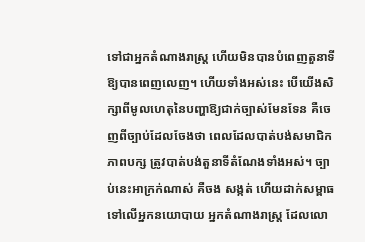ទៅជាអ្នកតំណាងរាស្ត្រ ហើយមិនបានបំពេញតួនាទីឱ្យបានពេញលេញ។ ហើយទាំងអស់នេះ បើយើងសិក្សាពីមូលហេតុនៃបញ្ហាឱ្យជាក់ច្បាស់មែនទែន គឺចេញពីច្បាប់ដែលចែងថា ពេលដែលបាត់បង់សមាជិកភាពបក្ស ត្រូវបាត់បង់តួនាទីតំណែងទាំងអស់។ ច្បាប់នេះអាក្រក់ណាស់ គឺចង សង្កត់ ហើយដាក់សម្ពាធទៅលើអ្នកនយោបាយ អ្នកតំណាងរាស្ត្រ ដែលលោ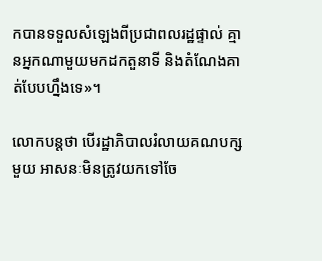កបានទទួលសំឡេងពីប្រជាពលរដ្ឋផ្ទាល់ គ្មានអ្នកណាមួយមកដកតួនាទី និងតំណែងគាត់បែបហ្នឹងទេ»។

លោកបន្តថា បើរដ្ឋាភិបាលរំលាយគណបក្សមួយ អាសនៈមិនត្រូវយកទៅចែ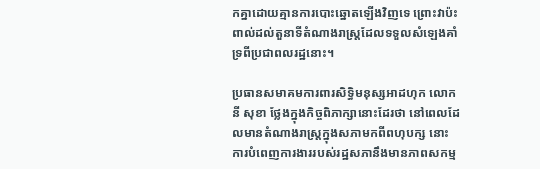កគ្នាដោយគ្មានការបោះឆ្នោតឡើងវិញទេ ព្រោះវាប៉ះពាល់ដល់តួនាទីតំណាងរាស្ត្រដែលទទួលសំឡេងគាំទ្រពីប្រជាពលរដ្ឋនោះ។

ប្រធានសមាគមការពារសិទ្ធិមនុស្សអាដហុក លោក នី សុខា ថ្លែងក្នុងកិច្ចពិភាក្សានោះដែរថា នៅពេលដែលមានតំណាងរាស្ត្រក្នុងសភាមកពីពហុបក្ស នោះការបំពេញការងាររបស់រដ្ឋសភានឹងមានភាពសកម្ម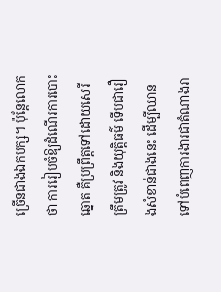ច្រើនជាងឯកបក្ស។ ប៉ុន្តែលោកថា ការរៀបចំឱ្យដំណើរការបោះឆ្នោត គឺប្រព្រឹត្តទៅដោយសេរី ត្រឹមត្រូវ និងយុត្តិធម៌ ទើបជារឿងសំខាន់ជាងនេះ ដើម្បីឈានទៅបំពេញការងារជាតំណាងរា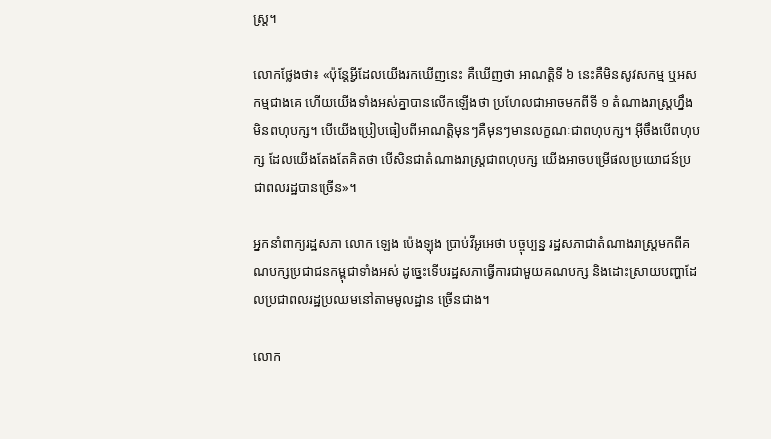ស្ត្រ។

លោកថ្លែងថា៖ «ប៉ុន្តែអ្វីដែលយើងរកឃើញនេះ គឺឃើញថា អាណត្តិទី ៦ នេះគឺមិនសូវសកម្ម ឬអសកម្មជាងគេ ហើយយើងទាំងអស់គ្នាបានលើកឡើងថា ប្រហែលជាអាចមកពីទី ១ តំណាងរាស្ត្រហ្នឹងមិនពហុបក្ស។ បើយើងប្រៀបធៀបពីអាណត្តិមុនៗគឺមុនៗមានលក្ខណៈជាពហុបក្ស។ អ៊ីចឹងបើពហុបក្ស ដែលយើងតែងតែគិតថា បើសិនជាតំណាងរាស្ត្រជាពហុបក្ស យើងអាចបម្រើផលប្រយោជន៍ប្រជាពលរដ្ឋបានច្រើន»។

អ្នកនាំពាក្យរដ្ឋសភា លោក ឡេង ប៉េងឡុង ប្រាប់វីអូអេថា បច្ចុប្បន្ន រដ្ឋសភាជាតំណាងរាស្ត្រមកពីគណបក្សប្រជាជនកម្ពុជាទាំងអស់ ដូច្នេះទើបរដ្ឋសភាធ្វើការជាមួយគណបក្ស និងដោះស្រាយបញ្ហាដែលប្រជាពលរដ្ឋប្រឈមនៅតាមមូលដ្ឋាន ច្រើនជាង។

លោក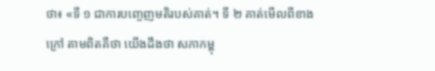ថា៖ «ទី ១ ជាការបញ្ចេញមតិរបស់គាត់។ ទី ២ គាត់មើលពីខាងក្រៅ តាមពិតគឺថា យើងដឹងថា សភាកម្ពុ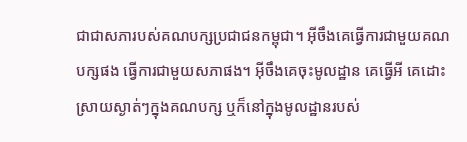ជាជាសភារបស់គណបក្សប្រជាជនកម្ពុជា។ អ៊ីចឹងគេធ្វើការជាមួយគណបក្សផង ធ្វើការជាមួយសភាផង។ អ៊ីចឹងគេចុះមូលដ្ឋាន គេធ្វើអី គេដោះស្រាយស្ងាត់ៗក្នុងគណបក្ស ឬក៏នៅក្នុងមូលដ្ឋានរបស់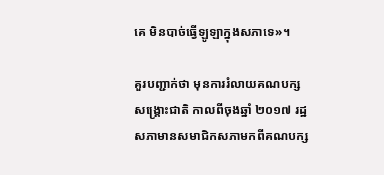គេ មិនបាច់ធ្វើឡូឡាក្នុងសភាទេ»។

គួរបញ្ជាក់ថា មុនការរំលាយគណបក្សសង្គ្រោះជាតិ កាលពីចុងឆ្នាំ ២០១៧ រដ្ឋសភាមានសមាជិកសភាមកពីគណបក្ស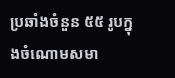ប្រឆាំងចំនួន ៥៥ រូបក្នុងចំណោមសមា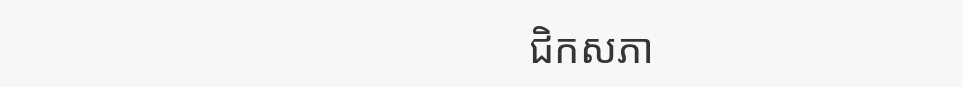ជិកសភា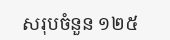សរុបចំនួន ១២៥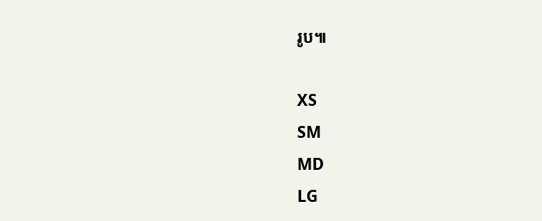រូប៕

XS
SM
MD
LG